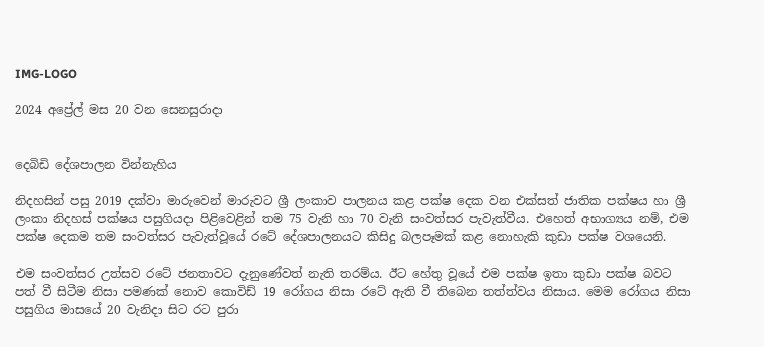IMG-LOGO

2024 අප්‍රේල් මස 20 වන සෙනසුරාදා


දෙබිඩි දේශපාලන වින්නැහිය

නිදහසින් පසු 2019 දක්වා මාරුවෙන් මාරුවට ශ්‍රී ලංකාව පාලනය කළ පක්ෂ දෙක වන එක්සත් ජාතික පක්ෂය හා ශ්‍රී ලංකා නිදහස් පක්ෂය පසුගියදා පිළිවෙළින් තම 75 වැනි හා 70 වැනි සංවත්සර පැවැත්වීය. එහෙත් අභාග්‍යය නම්, එම පක්ෂ දෙකම තම සංවත්සර පැවැත්වූයේ රටේ දේශපාලනයට කිසිදු බලපෑමක් කළ නොහැකි කුඩා පක්ෂ වශයෙනි.

එම සංවත්සර උත්සව රටේ ජනතාවට දැනුණේවත් නැති තරම්ය. ඊට හේතු වූයේ එම පක්ෂ ඉතා කුඩා පක්ෂ බවට පත් වී සිටීම නිසා පමණක් නොව කොවිඩ් 19 රෝගය නිසා රටේ ඇති වී තිබෙන තත්ත්වය නිසාය. මෙම රෝගය නිසා පසුගිය මාසයේ 20 වැනිදා සිට රට පුරා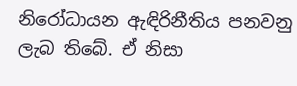නිරෝධායන ඇඳිරිනීතිය පනවනු ලැබ තිබේ. ඒ නිසා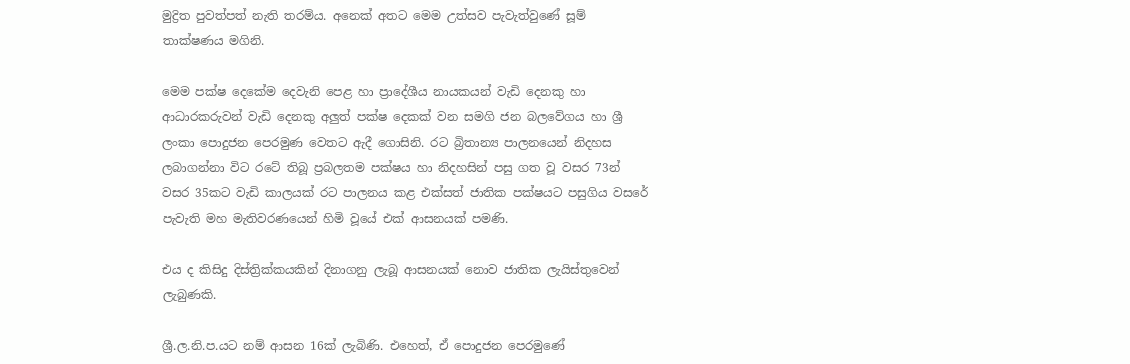මුද්‍රිත පුවත්පත් නැති තරම්ය. අනෙක් අතට මෙම උත්සව පැවැත්වුණේ සූම් තාක්ෂණය මගිනි.

මෙම පක්ෂ දෙකේම දෙවැනි පෙළ හා ප්‍රාදේශීය නායකයන් වැඩි දෙනකු හා ආධාරකරුවන් වැඩි දෙනකු අලුත් පක්ෂ දෙකක් වන සමගි ජන බලවේගය හා ශ්‍රී ලංකා පොදුජන පෙරමුණ වෙතට ඇදී ගොසිනි. රට බ්‍රිතාන්‍ය පාලනයෙන් නිදහස ලබාගන්නා විට රටේ තිබූ ප්‍රබලතම පක්ෂය හා නිදහසින් පසු ගත වූ වසර 73න් වසර 35කට වැඩි කාලයක් රට පාලනය කළ එක්සත් ජාතික පක්ෂයට පසුගිය වසරේ පැවැති මහ මැතිවරණයෙන් හිමි වූයේ එක් ආසනයක් පමණි.

එය ද කිසිදු දිස්ත්‍රික්කයකින් දිනාගනු ලැබූ ආසනයක් නොව ජාතික ලැයිස්තුවෙන් ලැබුණකි.

ශ්‍රී.ල.නි.ප.යට නම් ආසන 16ක් ලැබිණි. එහෙත්, ඒ පොදුජන පෙරමුණේ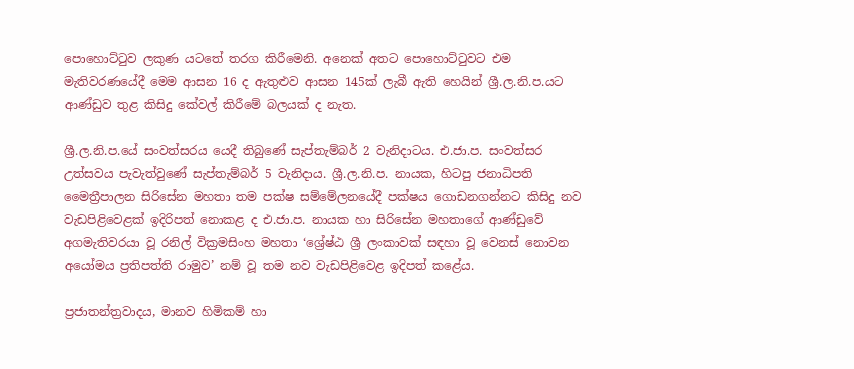පොහොට්ටුව ලකුණ යටතේ තරග කිරීමෙනි. අනෙක් අතට පොහොට්ටුවට එම මැතිවරණයේදී මෙම ආසන 16 ද ඇතුළුව ආසන 145ක් ලැබී ඇති හෙයින් ශ්‍රී.ල.නි.ප.යට ආණ්ඩුව තුළ කිසිදු කේවල් කිරීමේ බලයක් ද නැත.

ශ්‍රී.ල.නි.ප.යේ සංවත්සරය යෙදී තිබුණේ සැප්තැම්බර් 2 වැනිදාටය. එ.ජා.ප. සංවත්සර උත්සවය පැවැත්වුණේ සැප්තැම්බර් 5 වැනිදාය. ශ්‍රී.ල.නි.ප. නායක, හිටපු ජනාධිපති මෛත්‍රීපාලන සිරිසේන මහතා තම පක්ෂ සම්මේලනයේදී පක්ෂය ගොඩනගන්නට කිසිදු නව වැඩපිළිවෙළක් ඉදිරිපත් නොකළ ද එ.ජා.ප. නායක හා සිරිසේන මහතාගේ ආණ්ඩුවේ අගමැතිවරයා වූ රනිල් වික්‍රමසිංහ මහතා ‘ශ්‍රේෂ්ඨ ශ්‍රී ලංකාවක් සඳහා වූ වෙනස් නොවන අයෝමය ප්‍රතිපත්ති රාමුව’ නම් වූ තම නව වැඩපිළිවෙළ ඉදිපත් කළේය.

ප්‍රජාතන්ත්‍රවාදය, මානව හිමිකම් හා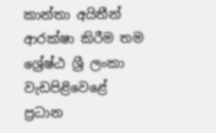කාන්තා අයිතීන් ආරක්ෂා කිරීම තම ශ්‍රේෂ්ඨ ශ්‍රී ලංකා වැඩපිළිවෙළේ ප්‍රධාන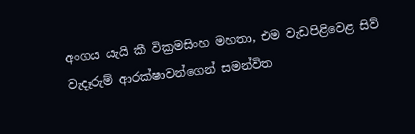අංගය යැයි කී වික්‍රමසිංහ මහතා, එම වැඩපිළිවෙළ සිව් වැදෑරුම් ආරක්ෂාවන්ගෙන් සමන්විත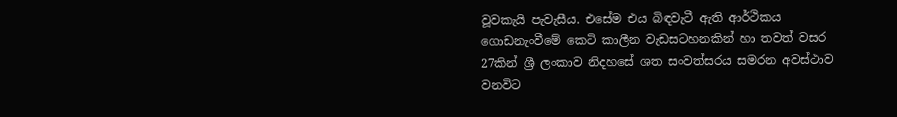වූවකැයි පැවැසීය. එසේම එය බිඳවැටී ඇති ආර්ථිකය ගොඩනැංවීමේ කෙටි කාලීන වැඩසටහනකින් හා තවත් වසර 27කින් ශ්‍රී ලංකාව නිදහසේ ශත සංවත්සරය සමරන අවස්ථාව වනවිට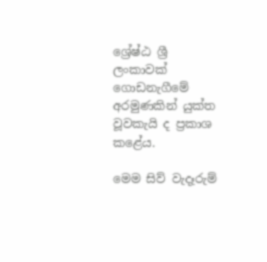ශ්‍රේෂ්ඨ ශ්‍රී ලංකාවක් ගොඩනැගීමේ අරමුණකින් යුක්ත වූවකැයි ද ප්‍රකාශ කළේය.

මෙම සිව් වැදෑරුම්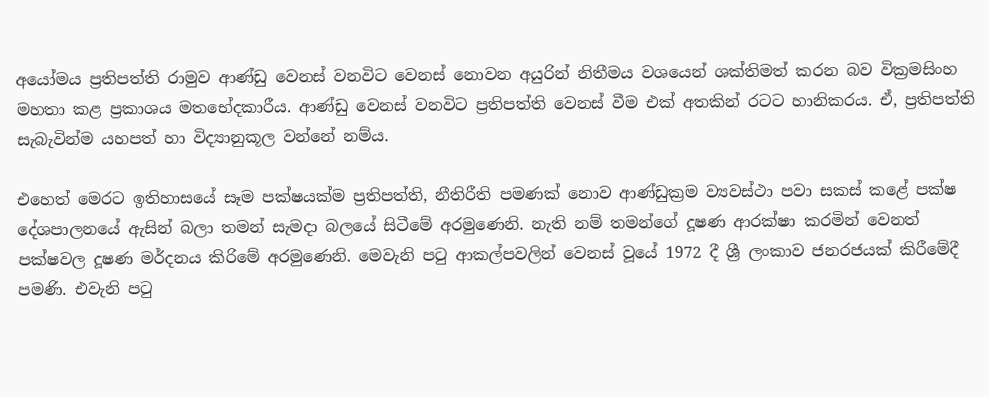අයෝමය ප්‍රතිපත්ති රාමුව ආණ්ඩු වෙනස් වනවිට වෙනස් නොවන අයුරින් නිතීමය වශයෙන් ශක්තිමත් කරන බව වික්‍රමසිංහ මහතා කළ ප්‍රකාශය මතභේදකාරීය. ආණ්ඩු වෙනස් වනවිට ප්‍රතිපත්ති වෙනස් වීම එක් අතකින් රටට හානිකරය. ඒ, ප්‍රතිපත්ති සැබැවින්ම යහපත් හා විද්‍යානුකූල වන්නේ නම්ය.

එහෙත් මෙරට ඉතිහාසයේ සෑම පක්ෂයක්ම ප්‍රතිපත්ති, නීතිරීති පමණක් නොව ආණ්ඩුක්‍රම ව්‍යවස්ථා පවා සකස් කළේ පක්ෂ දේශපාලනයේ ඇසින් බලා තමන් සැමදා බලයේ සිටීමේ අරමුණෙනි. නැති නම් තමන්ගේ දූෂණ ආරක්ෂා කරමින් වෙනත් පක්ෂවල දූෂණ මර්දනය කිරිමේ අරමුණෙනි. මෙවැනි පටු ආකල්පවලින් වෙනස් වූයේ 1972 දී ශ්‍රී ලංකාව ජනරජයක් කිරීමේදී පමණි. එවැනි පටු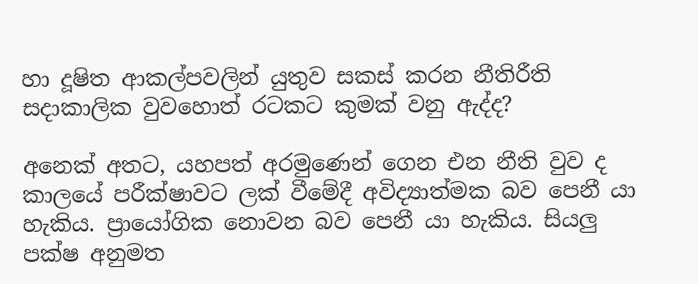හා දූෂිත ආකල්පවලින් යුතුව සකස් කරන නීතිරීති සදාකාලික වුවහොත් රටකට කුමක් වනු ඇද්ද?

අනෙක් අතට, යහපත් අරමුණෙන් ගෙන එන නීති වුව ද කාලයේ පරීක්ෂාවට ලක් වීමේදී අවිද්‍යාත්මක බව පෙනී යා හැකිය. ප්‍රායෝගික නොවන බව පෙනී යා හැකිය. සියලු පක්ෂ අනුමත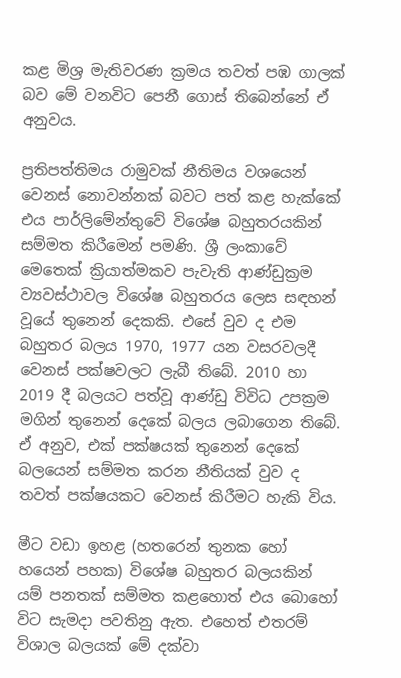කළ මිශ්‍ර මැතිවරණ ක්‍රමය තවත් පඹ ගාලක් බව මේ වනවිට පෙනී ගොස් තිබෙන්නේ ඒ අනුවය.

ප්‍රතිපත්තිමය රාමුවක් නීතිමය වශයෙන් වෙනස් නොවන්නක් බවට පත් කළ හැක්කේ එය පාර්ලිමේන්තුවේ විශේෂ බහුතරයකින් සම්මත කිරීමෙන් පමණි. ශ්‍රී ලංකාවේ මෙතෙක් ක්‍රියාත්මකව පැවැති ආණ්ඩුක්‍රම ව්‍යවස්ථාවල විශේෂ බහුතරය ලෙස සඳහන් වූයේ තුනෙන් දෙකකි. එසේ වුව ද එම බහුතර බලය 1970, 1977 යන වසරවලදී වෙනස් පක්ෂවලට ලැබී තිබේ. 2010 හා 2019 දී බලයට පත්වූ ආණ්ඩු විවිධ උපක්‍රම මගින් තුනෙන් දෙකේ බලය ලබාගෙන තිබේ. ඒ අනුව, එක් පක්ෂයක් තුනෙන් දෙකේ බලයෙන් සම්මත කරන නීතියක් වුව ද තවත් පක්ෂයකට වෙනස් කිරීමට හැකි විය.

මීට වඩා ඉහළ (හතරෙන් තුනක හෝ හයෙන් පහක) විශේෂ බහුතර බලයකින් යම් පනතක් සම්මත කළහොත් එය බොහෝ විට සැමදා පවතිනු ඇත. එහෙත් එතරම් විශාල බලයක් මේ දක්වා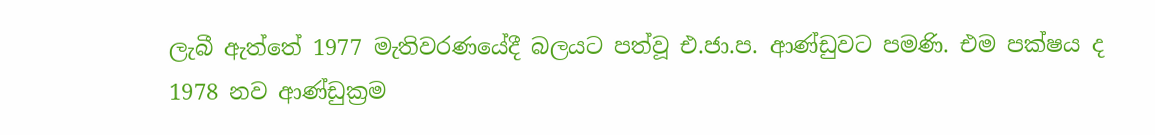ලැබී ඇත්තේ 1977 මැතිවරණයේදී බලයට පත්වූ එ.ජා.ප. ආණ්ඩුවට පමණි. එම පක්ෂය ද 1978 නව ආණ්ඩුක්‍රම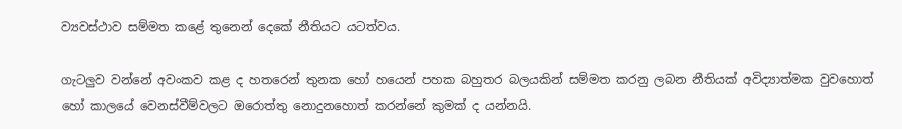ව්‍යවස්ථාව සම්මත කළේ තුනෙන් දෙකේ නීතියට යටත්වය.

ගැටලුව වන්නේ අවංකව කළ ද හතරෙන් තුනක හෝ හයෙන් පහක බහුතර බලයකින් සම්මත කරනු ලබන නීතියක් අවිද්‍යාත්මක වුවහොත් හෝ කාලයේ වෙනස්වීම්වලට ඔරොත්තු නොදුනහොත් කරන්නේ කුමක් ද යන්නයි.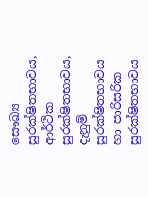සෞඛ්‍ය සුරක්ෂිතභාවය, ආර්ථික සුරක්ෂිතභාවය, දැනුම් සුරක්ෂිතභාවය හා පාරිසරික සුරක්ෂිතභාවය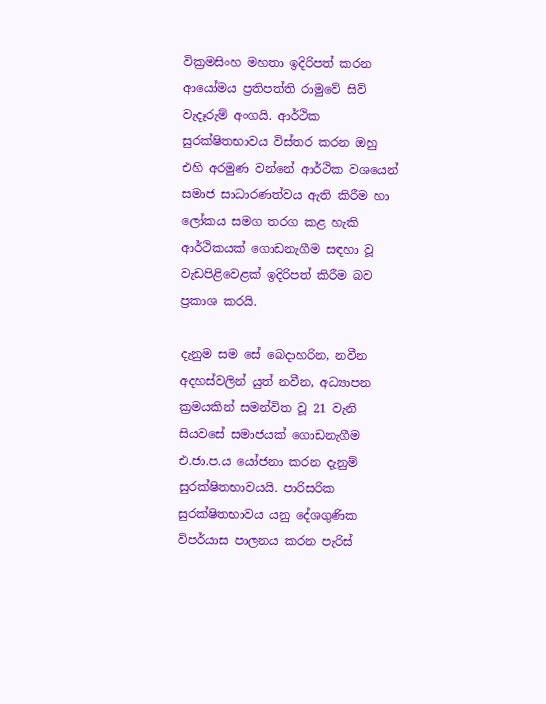වික්‍රමසිංහ මහතා ඉදිරිපත් කරන ආයෝමය ප්‍රතිපත්ති රාමුවේ සිව් වැදෑරුම් අංගයි. ආර්ථික සුරක්ෂිතභාවය විස්තර කරන ඔහු එහි අරමුණ වන්නේ ආර්ථික වශයෙන් සමාජ සාධාරණත්වය ඇති කිරීම හා ලෝකය සමග තරග කළ හැකි ආර්ථිකයක් ගොඩනැගීම සඳහා වූ වැඩපිළිවෙළක් ඉදිරිපත් කිරීම බව ප්‍රකාශ කරයි.

දැනුම සම සේ බෙදාහරින, නවීන අදහස්වලින් යුත් නවීන, අධ්‍යාපන ක්‍රමයකින් සමන්විත වූ 21 වැනි සියවසේ සමාජයක් ගොඩනැගීම එ.ජා.ප.ය යෝජනා කරන දැනුම් සුරක්ෂිතභාවයයි. පාරිසරික සුරක්ෂිතභාවය යනු දේශගුණික විපර්යාස පාලනය කරන පැරිස්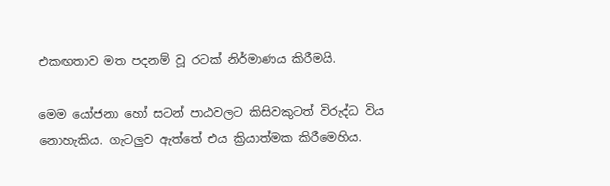එකඟතාව මත පදනම් වූ රටක් නිර්මාණය කිරීමයි.

මෙම යෝජනා හෝ සටන් පාඨවලට කිසිවකුටත් විරුද්ධ විය නොහැකිය. ගැටලුව ඇත්තේ එය ක්‍රියාත්මක කිරීමෙහිය.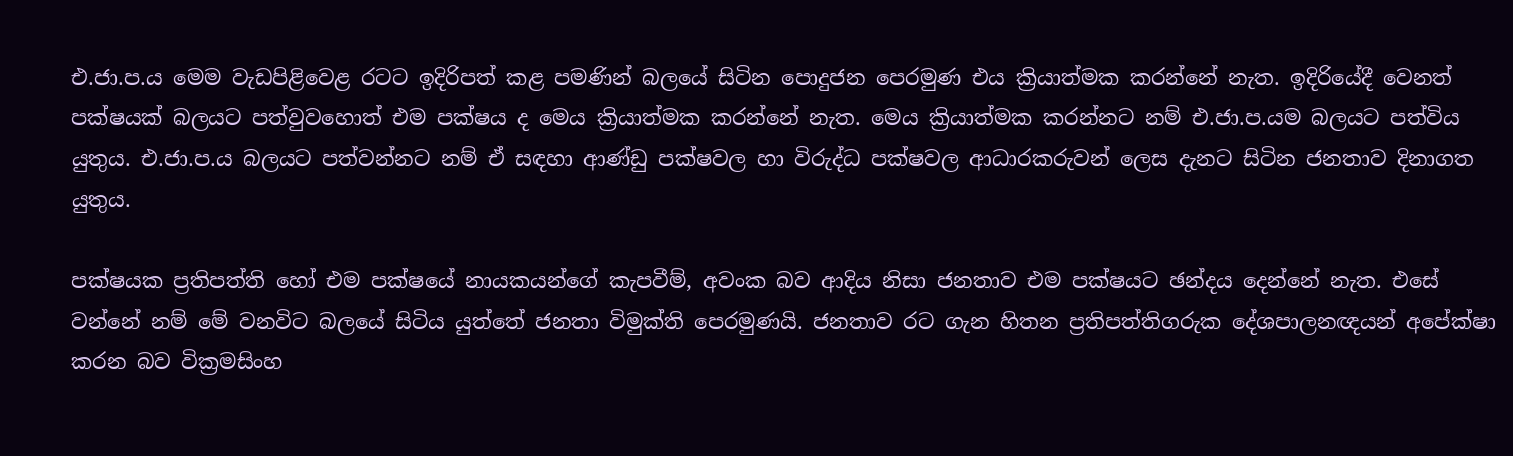එ.ජා.ප.ය මෙම වැඩපිළිවෙළ රටට ඉදිරිපත් කළ පමණින් බලයේ සිටින පොදුජන පෙරමුණ එය ක්‍රියාත්මක කරන්නේ නැත. ඉදිරියේදී වෙනත් පක්ෂයක් බලයට පත්වුවහොත් එම පක්ෂය ද මෙය ක්‍රියාත්මක කරන්නේ නැත. මෙය ක්‍රියාත්මක කරන්නට නම් එ.ජා.ප.යම බලයට පත්විය යුතුය. එ.ජා.ප.ය බලයට පත්වන්නට නම් ඒ සඳහා ආණ්ඩු පක්ෂවල හා විරුද්ධ පක්ෂවල ආධාරකරුවන් ලෙස දැනට සිටින ජනතාව දිනාගත යුතුය.

පක්ෂයක ප්‍රතිපත්ති හෝ එම පක්ෂයේ නායකයන්ගේ කැපවීම්, අවංක බව ආදිය නිසා ජනතාව එම පක්ෂයට ඡන්දය දෙන්නේ නැත. එසේ වන්නේ නම් මේ වනවිට බලයේ සිටිය යුත්තේ ජනතා විමුක්ති පෙරමුණයි. ජනතාව රට ගැන හිතන ප්‍රතිපත්තිගරුක දේශපාලනඥයන් අපේක්ෂා කරන බව වික්‍රමසිංහ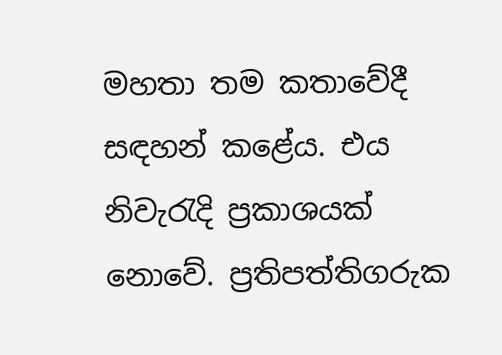මහතා තම කතාවේදී සඳහන් කළේය. එය නිවැරැදි ප්‍රකාශයක් නොවේ. ප්‍රතිපත්තිගරුක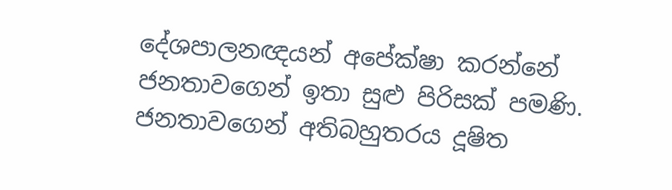දේශපාලනඥයන් අපේක්ෂා කරන්නේ ජනතාවගෙන් ඉතා සුළු පිරිසක් පමණි. ජනතාවගෙන් අතිබහුතරය දූෂිත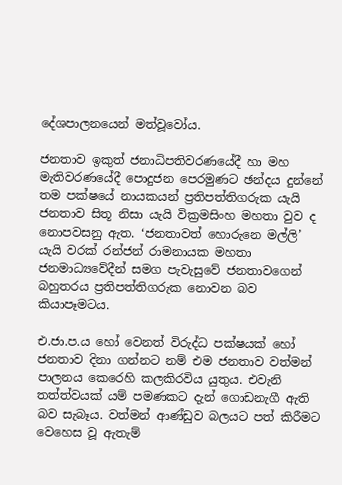දේශපාලනයෙන් මත්වූවෝය.

ජනතාව ඉකුත් ජනාධිපතිවරණයේදී හා මහ මැතිවරණයේදී පොදුජන පෙරමුණට ඡන්දය දුන්නේ තම පක්ෂයේ නායකයන් ප්‍රතිපත්තිගරුක යැයි ජනතාව සිතූ නිසා යැයි වික්‍රමසිංහ මහතා වුව ද නොපවසනු ඇත. ‘ජනතාවත් හොරුනෙ මල්ලි’ යැයි වරක් රන්ජන් රාමනායක මහතා ජනමාධ්‍යවේදීන් සමග පැවැසුවේ ජනතාවගෙන් බහුතරය ප්‍රතිපත්තිගරුක නොවන බව කියාපෑමටය.

එ.ජා.ප.ය හෝ වෙනත් විරුද්ධ පක්ෂයක් හෝ ජනතාව දිනා ගන්නට නම් එම ජනතාව වත්මන් පාලනය කෙරෙහි කලකිරවිය යුතුය. එවැනි තත්ත්වයක් යම් පමණකට දැන් ගොඩනැගී ඇති බව සැබෑය. වත්මන් ආණ්ඩුව බලයට පත් කිරීමට වෙහෙස වූ ඇතැම්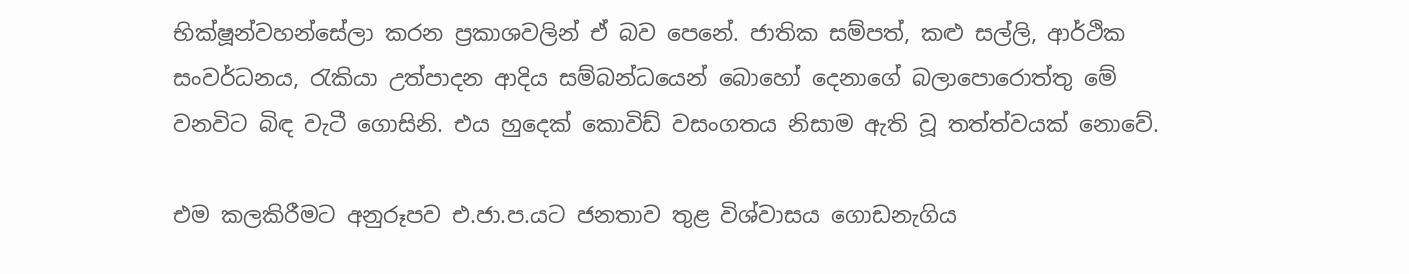භික්ෂූන්වහන්සේලා කරන ප්‍රකාශවලින් ඒ බව පෙනේ. ජාතික සම්පත්, කළු සල්ලි, ආර්ථික සංවර්ධනය, රැකියා උත්පාදන ආදිය සම්බන්ධයෙන් බොහෝ දෙනාගේ බලාපොරොත්තු මේ වනවිට බිඳ වැටී ගොසිනි. එය හුදෙක් කොවිඩ් වසංගතය නිසාම ඇති වූ තත්ත්වයක් නොවේ.

එම කලකිරීමට අනුරූපව එ.ජා.ප.යට ජනතාව තුළ විශ්වාසය ගොඩනැගිය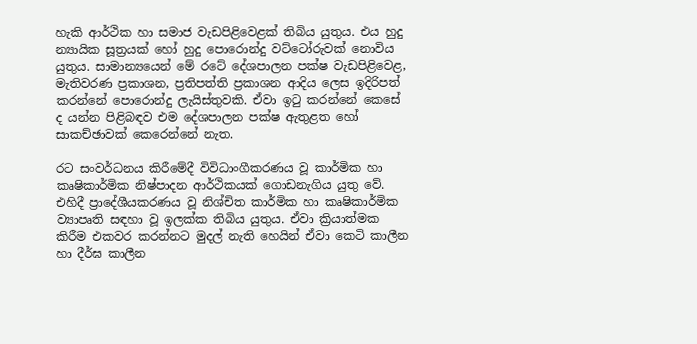හැකි ආර්ථික හා සමාජ වැඩපිළිවෙළක් තිබිය යුතුය. එය හුදු න්‍යායික සූත්‍රයක් හෝ හුදු පොරොන්දු වට්ටෝරුවක් නොවිය යුතුය. සාමාන්‍යයෙන් මේ රටේ දේශපාලන පක්ෂ වැඩපිළිවෙළ, මැතිවරණ ප්‍රකාශන, ප්‍රතිපත්ති ප්‍රකාශන ආදිය ලෙස ඉදිරිපත් කරන්නේ පොරොන්දු ලැයිස්තුවකි. ඒවා ඉටු කරන්නේ කෙසේ ද යන්න පිළිබඳව එම දේශපාලන පක්ෂ ඇතුළත හෝ සාකච්ඡාවක් කෙරෙන්නේ නැත.

රට සංවර්ධනය කිරීමේදී විවිධාංගීකරණය වූ කාර්මික හා කෘෂිකාර්මික නිෂ්පාදන ආර්ථිකයක් ගොඩනැගිය යුතු වේ. එහිදී ප්‍රාදේශීයකරණය වූ නිශ්චිත කාර්මික හා කෘෂිකාර්මික ව්‍යාපෘති සඳහා වූ ඉලක්ක තිබිය යුතුය. ඒවා ක්‍රියාත්මක කිරීම එකවර කරන්නට මුදල් නැති හෙයින් ඒවා කෙටි කාලීන හා දීර්ඝ කාලීන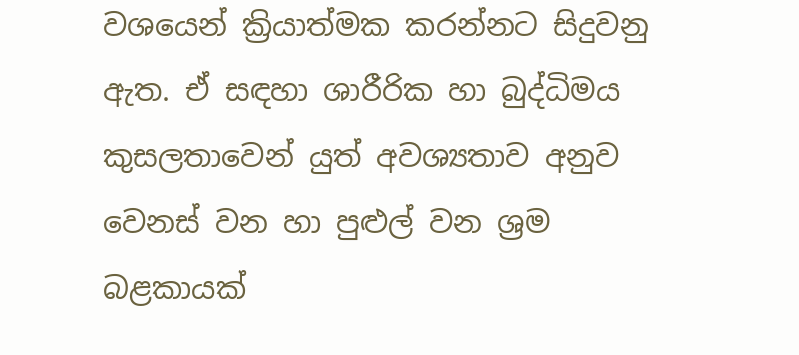වශයෙන් ක්‍රියාත්මක කරන්නට සිදුවනු ඇත. ඒ සඳහා ශාරීරික හා බුද්ධිමය කුසලතාවෙන් යුත් අවශ්‍යතාව අනුව වෙනස් වන හා පුළුල් වන ශ්‍රම බළකායක්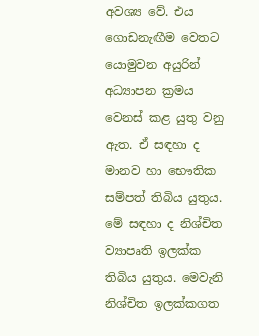අවශ්‍ය වේ. එය ගොඩනැඟීම වෙතට යොමුවන අයුරින් අධ්‍යාපන ක්‍රමය වෙනස් කළ යුතු වනු ඇත. ඒ සඳහා ද මානව හා භෞතික සම්පත් තිබිය යුතුය. මේ සඳහා ද නිශ්චිත ව්‍යාපෘති ඉලක්ක තිබිය යුතුය. මෙවැනි නිශ්චිත ඉලක්කගත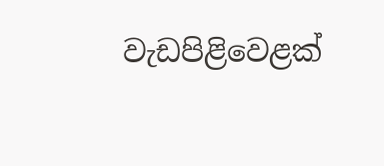වැඩපිළිවෙළක්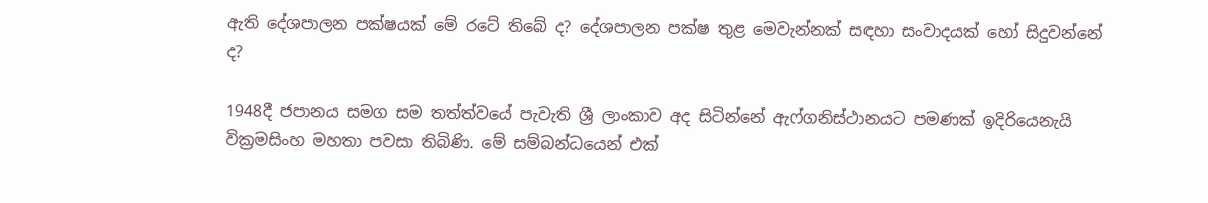ඇති දේශපාලන පක්ෂයක් මේ රටේ තිබේ ද? දේශපාලන පක්ෂ තුළ මෙවැන්නක් සඳහා සංවාදයක් හෝ සිදුවන්නේ ද?

1948දී ජපානය සමග සම තත්ත්වයේ පැවැති ශ්‍රී ලාංකාව අද සිටින්නේ ඇෆ්ගනිස්ථානයට පමණක් ඉදිරියෙනැයි වික්‍රමසිංහ මහතා පවසා තිබිණි. මේ සම්බන්ධයෙන් එක්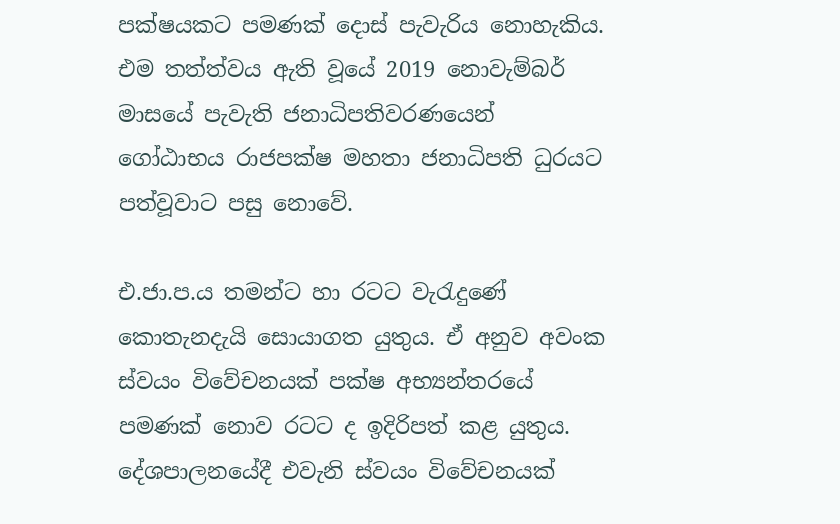පක්ෂයකට පමණක් දොස් පැවැරිය නොහැකිය. එම තත්ත්වය ඇති වූයේ 2019 නොවැම්බර් මාසයේ පැවැති ජනාධිපතිවරණයෙන් ගෝඨාභය රාජපක්ෂ මහතා ජනාධිපති ධුරයට පත්වූවාට පසු නොවේ.

එ.ජා.ප.ය තමන්ට හා රටට වැරැදුණේ කොතැනදැයි සොයාගත යුතුය. ඒ අනුව අවංක ස්වයං විවේචනයක් පක්ෂ අභ්‍යන්තරයේ පමණක් නොව රටට ද ඉදිරිපත් කළ යුතුය. දේශපාලනයේදී එවැනි ස්වයං විවේචනයක්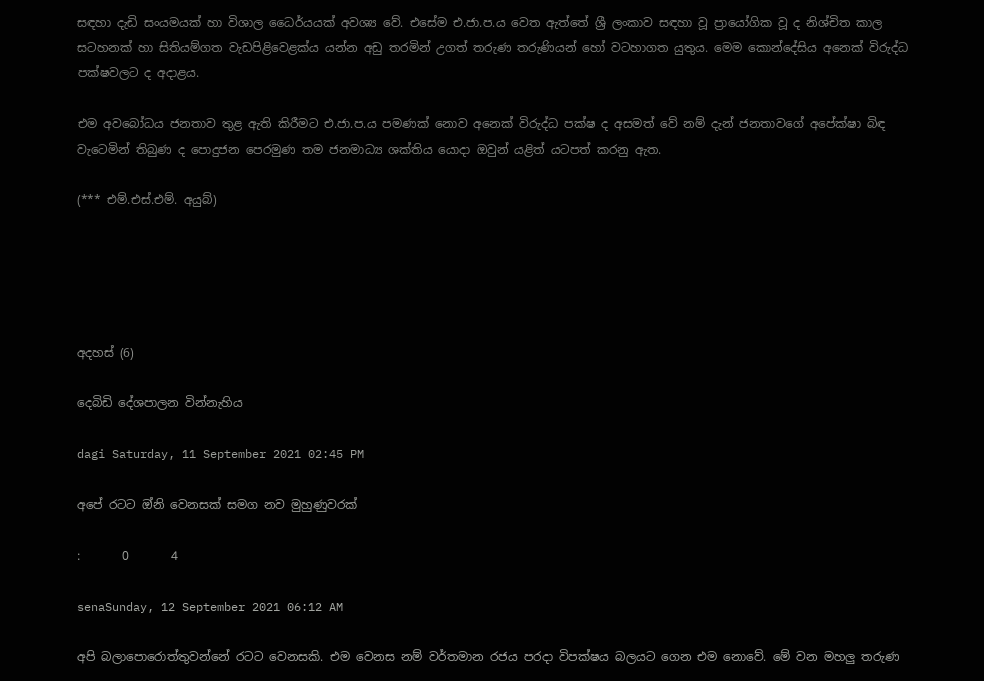සඳහා දැඩි සංයමයක් හා විශාල ධෛර්යයක් අවශ්‍ය වේ. එසේම එ.ජා.ප.ය වෙත ඇත්තේ ශ්‍රී ලංකාව සඳහා වූ ප්‍රායෝගික වූ ද නිශ්චිත කාල සටහනක් හා සිතියම්ගත වැඩපිළිවෙළක්ය යන්න අඩු තරමින් උගත් තරුණ තරුණියන් හෝ වටහාගත යුතුය. මෙම කොන්දේසිය අනෙක් විරුද්ධ පක්ෂවලට ද අදාළය.

එම අවබෝධය ජනතාව තුළ ඇති කිරීමට එ.ජා.ප.ය පමණක් නොව අනෙක් විරුද්ධ පක්ෂ ද අසමත් වේ නම් දැන් ජනතාවගේ අපේක්ෂා බිඳ වැටෙමින් තිබුණ ද පොදුජන පෙරමුණ තම ජනමාධ්‍ය ශක්තිය යොදා ඔවුන් යළිත් යටපත් කරනු ඇත.

(*** එම්.එස්.එම්. අයුබ්)





අදහස් (6)

දෙබිඩි දේශපාලන වින්නැහිය

dagi Saturday, 11 September 2021 02:45 PM

අපේ රටට ඔ්නි වෙනසක් සමග නව මුහුණුවරක්

:       0       4

senaSunday, 12 September 2021 06:12 AM

අපි බලාපොරොත්තුවන්නේ රටට වෙනසකි. එම වෙනස නම් වර්තමාන රජය පරදා විපක්ෂය බලයට ගෙන එම නොවේ. මේ වන මහලු තරුණ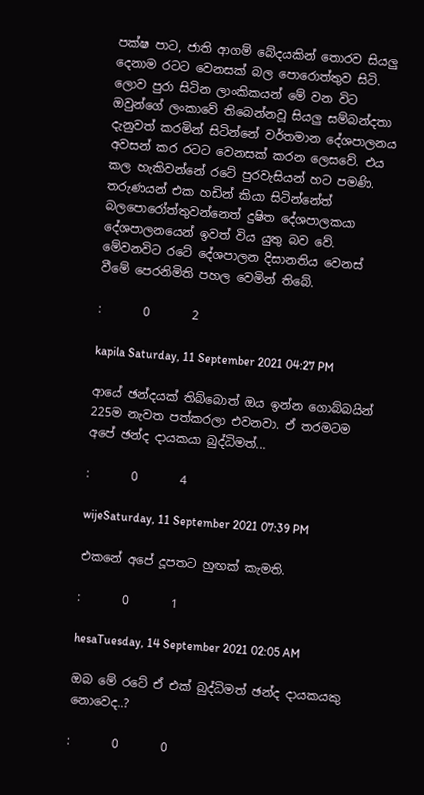පක්ෂ පාට, ජාති ආගම් බේදයකින් තොරව සියලු දෙනාම රටට වෙනසක් බල පොරොත්තුව සිටි. ලොව පුරා සිටින ලාංකිකයන් මේ වන විට ඔවුන්ගේ ලංකාවේ තිබෙන්නවූ සියලු සම්බන්දතා දැනුවත් කරමින් සිටින්නේ වර්තමාන දේශපාලනය අවසන් කර රටට වෙනසක් කරන ලෙසවේ. එය කල හැකිවන්නේ රටේ පුරවැසියන් හට පමණි. තරුණයන් එක හඩින් කියා සිටින්නේත් බලපොරෝත්තුවන්නෙත් දුෂිත දේශපාලකයා දේශපාලනයෙන් ඉවත් විය යුතු බව වේ. මේවනවිට රටේ දේශපාලන දිසානතිය වෙනස් වීමේ පෙරනිමිති පහල වෙමින් තිබේ.

:       0       2

kapila Saturday, 11 September 2021 04:27 PM

ආයේ ඡන්දයක් තිබ්බොත් ඔය ඉන්න ගොබ්බයින් 225ම නැවත පත්කරලා එවනවා. ඒ තරමටම අපේ ඡන්ද දායකයා බුද්ධිමත්...

:       0       4

wijeSaturday, 11 September 2021 07:39 PM

එකනේ අපේ දූපතට හුඟක් කැමති.

:       0       1

hesaTuesday, 14 September 2021 02:05 AM

ඔබ මේ රටේ ඒ එක් බුද්ධිමත් ඡන්ද දායකයකු නොවෙද..?

:       0       0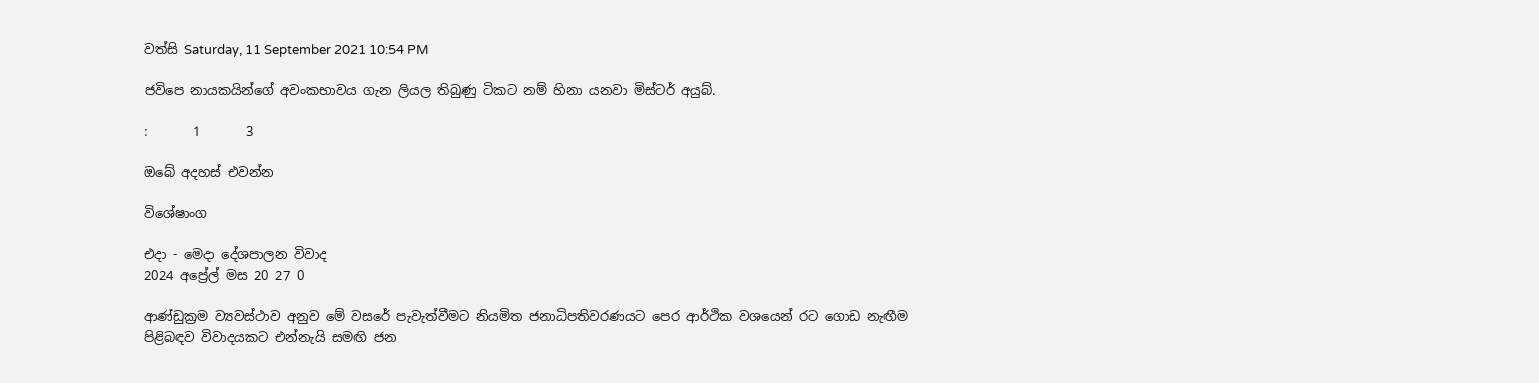වත්සි Saturday, 11 September 2021 10:54 PM

ජවිපෙ නායකයින්ගේ අවංකභාවය ගැන ලියල තිබුණු ටිකට නම් හිනා යනවා මිස්ටර් අයුබ්.

:       1       3

ඔබේ අදහස් එවන්න

විශේෂාංග

එදා - මෙදා දේශපාලන විවාද
2024 අප්‍රේල් මස 20 27 0

ආණ්ඩුක්‍රම ව්‍යවස්ථාව අනුව මේ වසරේ පැවැත්වීමට නියමිත ජනාධිපතිවරණයට පෙර ආර්ථික වශයෙන් රට ගොඩ නැඟීම පිළිබඳව විවාදයකට එන්නැයි සමඟි ජන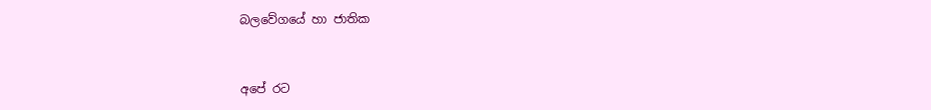බලවේගයේ හා ජාතික


අපේ රට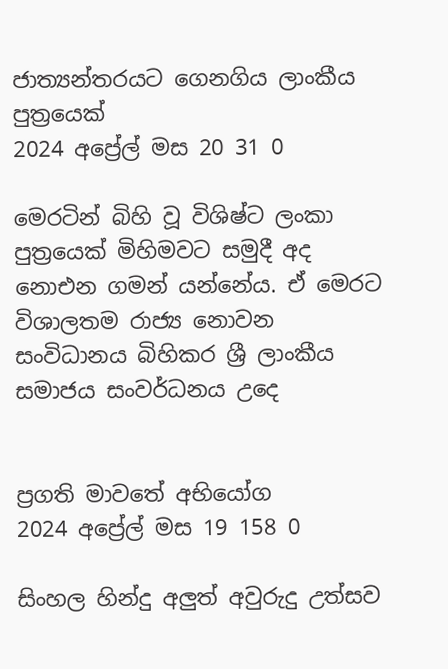ජාත්‍යන්තරයට ගෙනගිය ලාංකීය පුත්‍රයෙක්
2024 අප්‍රේල් මස 20 31 0

මෙරටින් බිහි වූ විශිෂ්ට ලංකා පුත්‍රයෙක් මිහිමවට සමුදී අද නොඑන ගමන් යන්නේය. ඒ මෙරට විශාලතම රාජ්‍ය නොවන සංවිධානය බිහිකර ශ්‍රී ලාංකීය සමාජය සංවර්ධනය උදෙ


ප්‍රගති මාවතේ අභියෝග
2024 අප්‍රේල් මස 19 158 0

සිංහල හින්දු අලුත් අවුරුදු උත්සව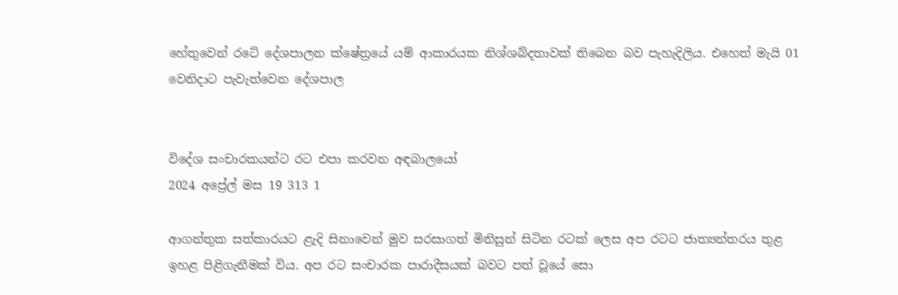හේතුවෙන් රටේ දේශපාලන ක්ෂේත්‍රයේ යම් ආකාරයක නිශ්ශබ්දතාවක් තිබෙන බව පැහැදිලිය. එහෙත් මැයි 01 වෙනිදාට පැවැත්වෙන දේශපාල


විදේශ සංචාරකයන්ට රට එපා කරවන අඳබාලයෝ
2024 අප්‍රේල් මස 19 313 1

ආගන්තුක සත්කාරයට ළැදි සිනාවෙන් මුව සරසාගත් මිනිසුන් සිටින රටක් ලෙස අප රටට ජාත්‍යන්තරය තුළ ඉහළ පිළිගැනීමක් විය. අප රට සංචාරක පාරාදීසයක් බවට පත් වූයේ සො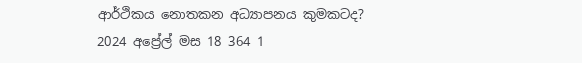ආර්ථිකය නොතකන අධ්‍යාපනය කුමකටද?
2024 අප්‍රේල් මස 18 364 1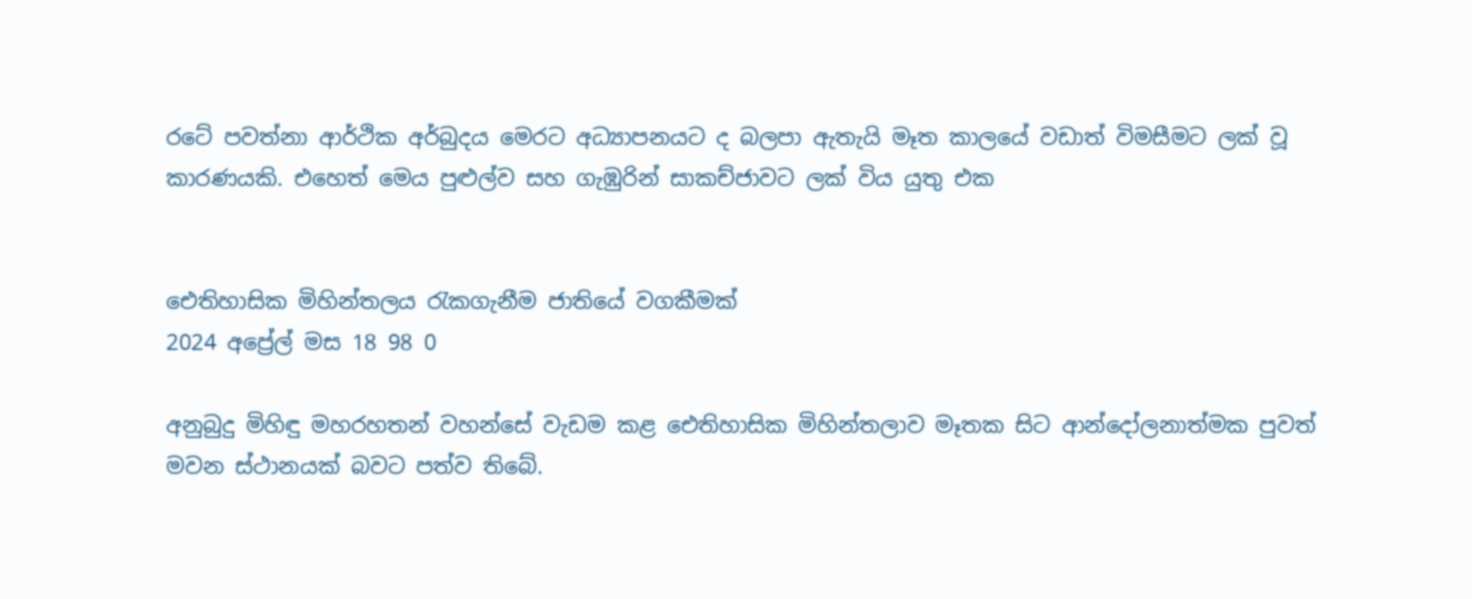රටේ පවත්නා ආර්ථික අර්බුදය මෙරට අධ්‍යාපනයට ද බලපා ඇතැයි මෑත කාලයේ වඩාත් විමසීමට ලක් වූ කාරණයකි. එහෙත් මෙය පුළුල්ව සහ ගැඹුරින් සාකච්ජාවට ලක් විය යුතු එක


ඓතිහාසික මිහින්තලය රැකගැනීම ජාතියේ වගකීමක්
2024 අප්‍රේල් මස 18 98 0

අනුබුදු මිහිඳු මහරහතන් වහන්සේ වැඩම කළ ඓතිහාසික මිහින්තලාව මෑතක සිට ආන්දෝලනාත්මක පුවත් මවන ස්ථානයක් බවට පත්ව තිබේ.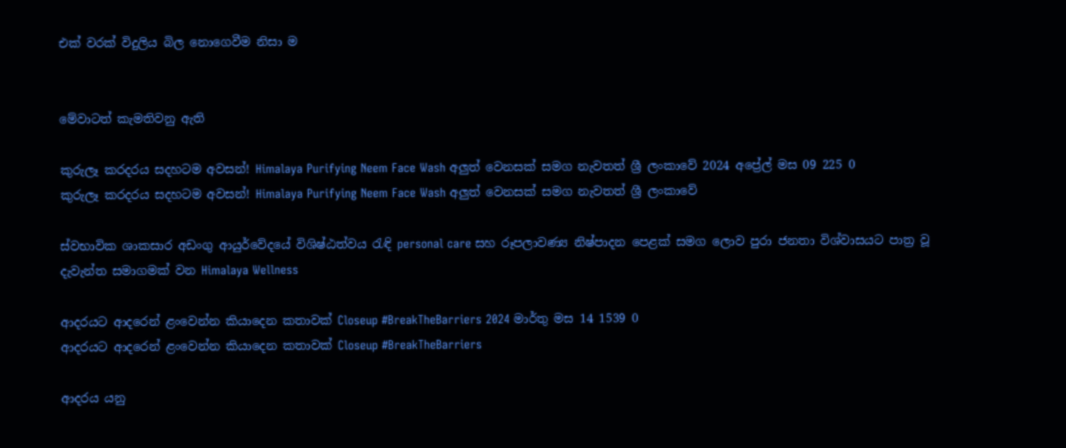එක් වරක් විදුලිය බිල නොගෙවීම නිසා ම


මේවාටත් කැමතිවනු ඇති

කුරුලෑ කරදරය සදහටම අවසන්! Himalaya Purifying Neem Face Wash අලුත් වෙනසක් සමග නැවතත් ශ්‍රී ලංකාවේ 2024 අප්‍රේල් මස 09 225 0
කුරුලෑ කරදරය සදහටම අවසන්! Himalaya Purifying Neem Face Wash අලුත් වෙනසක් සමග නැවතත් ශ්‍රී ලංකාවේ

ස්වභාවික ශාකසාර අඩංගු ආයුර්වේදයේ විශිෂ්ඨත්වය රැඳි personal care සහ රූපලාවණ්‍ය නිෂ්පාදන පෙළක් සමග ලොව පුරා ජනතා විශ්වාසයට පාත්‍ර වූ දැවැන්ත සමාගමක් වන Himalaya Wellness

ආදරයට ආදරෙන් ළංවෙන්න කියාදෙන කතාවක් Closeup #BreakTheBarriers 2024 මාර්තු මස 14 1539 0
ආදරයට ආදරෙන් ළංවෙන්න කියාදෙන කතාවක් Closeup #BreakTheBarriers

ආදරය යනු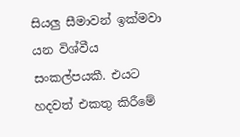සියලු සීමාවන් ඉක්මවා යන විශ්වීය සංකල්පයකී. එයට හදවත් එකතු කිරීමේ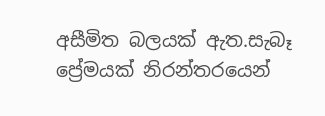අසීමිත බලයක් ඇත.සැබෑ ප්‍රේමයක් නිරන්තරයෙන්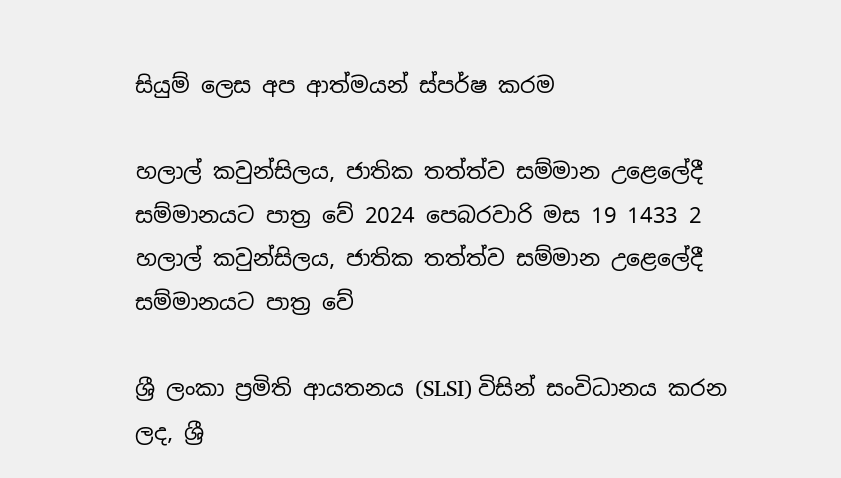සියුම් ලෙස අප ආත්මයන් ස්පර්ෂ කරම

හලාල් කවුන්සිලය, ජාතික තත්ත්ව සම්මාන උළෙලේදී සම්මානයට පාත්‍ර වේ 2024 පෙබරවාරි මස 19 1433 2
හලාල් කවුන්සිලය, ජාතික තත්ත්ව සම්මාන උළෙලේදී සම්මානයට පාත්‍ර වේ

ශ්‍රී ලංකා ප්‍රමිති ආයතනය (SLSI) විසින් සංවිධානය කරන ලද, ශ්‍රී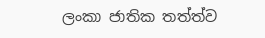ලංකා ජාතික තත්ත්ව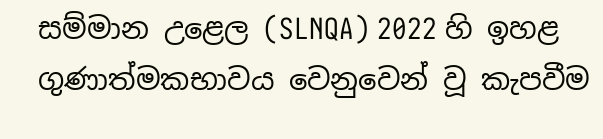සම්මාන උළෙල (SLNQA) 2022 හි ඉහළ ගුණාත්මකභාවය වෙනුවෙන් වූ කැපවීම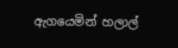ඇගයෙමින් හලාල්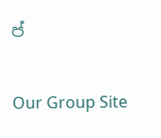ප්

Our Group Site